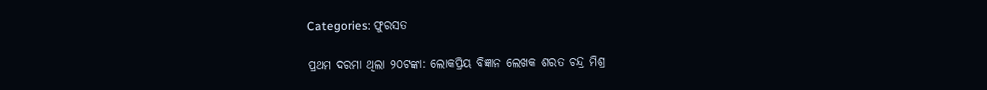Categories: ଫୁରସତ

ପ୍ରଥମ ଦରମା ଥିଲା ୨୦ଟଙ୍କା: ଲୋକପ୍ରିୟ ବିଜ୍ଞାନ ଲେଖକ ଶରତ ଚନ୍ଦ୍ର ମିଶ୍ର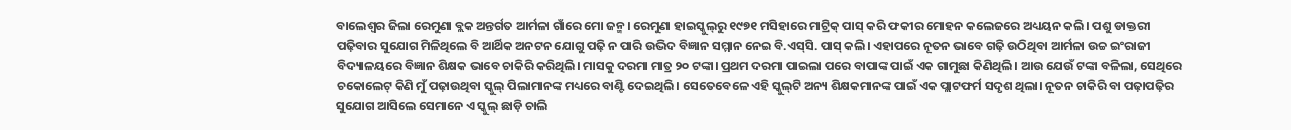ବାଲେଶ୍ୱର ଜିଲା ରେମୁଣା ବ୍ଲକ ଅନ୍ତର୍ଗତ ଆର୍ମଳା ଗାଁରେ ମୋ ଜନ୍ମ। ରେମୁଣା ହାଇସ୍କୁଲ୍‌ରୁ ୧୯୭୧ ମସିହାରେ ମାଟ୍ରିକ୍‌ ପାସ୍‌ କରି ଫକୀର ମୋହନ କଲେଜରେ ଅଧ୍ୟୟନ କଲି। ପଶୁ ଡାକ୍ତରୀ ପଢ଼ିବାର ସୁଯୋଗ ମିଳିଥିଲେ ବି ଆର୍ଥିକ ଅନଟନ ଯୋଗୁ ପଢ଼ି ନ ପାରି ଉଦ୍ଭିଦ ବିଜ୍ଞାନ ସମ୍ମାନ ନେଇ ବି.ଏସ୍‌ସି. ପାସ୍‌ କଲି। ଏହାପରେ ନୂତନ ଭାବେ ଗଢ଼ି ଉଠିଥିବା ଆର୍ମଳା ଉଚ୍ଚ ଇଂରାଜୀ ବିଦ୍ୟାଳୟରେ ବିଜ୍ଞାନ ଶିକ୍ଷକ ଭାବେ ଚାକିରି କରିଥିଲି। ମାସକୁ ଦରମା ମାତ୍ର ୨୦ ଟଙ୍କା। ପ୍ରଥମ ଦରମା ପାଇଲା ପରେ ବାପାଙ୍କ ପାଇଁ ଏକ ଗାମୁଛା କିଣିଥିଲି। ଆଉ ଯେଉଁ ଟଙ୍କା ବଳିଲା, ସେଥିରେ ଚକୋଲେଟ୍‌ କିଣି ମୁଁ ପଢ଼ାଉଥିବା ସ୍କୁଲ୍‌ ପିଲାମାନଙ୍କ ମଧ୍ୟରେ ବାଣ୍ଟି ଦେଇଥିଲି। ସେତେବେଳେ ଏହି ସ୍କୁଲ୍‌ଟି ଅନ୍ୟ ଶିକ୍ଷକମାନଙ୍କ ପାଇଁ ଏକ ପ୍ଲାଟଫର୍ମ ସଦୃଶ ଥିଲା। ନୂତନ ଚାକିରି ବା ପଢ଼ାପଢ଼ିର ସୁଯୋଗ ଆସିଲେ ସେମାନେ ଏ ସ୍କୁଲ୍‌ ଛାଡ଼ି ଚାଲି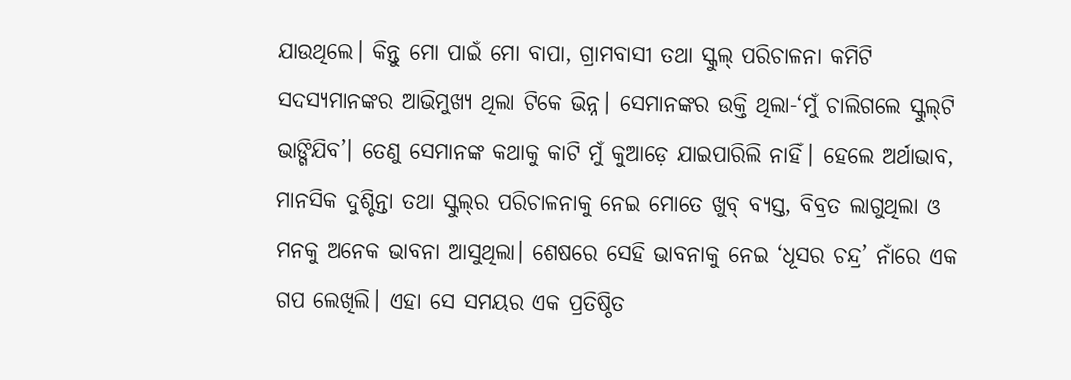ଯାଉଥିଲେ। କିନ୍ତୁ ମୋ ପାଇଁ ମୋ ବାପା, ଗ୍ରାମବାସୀ ତଥା ସ୍କୁଲ୍‌ ପରିଚାଳନା କମିଟି ସଦସ୍ୟମାନଙ୍କର ଆଭିମୁଖ୍ୟ ଥିଲା ଟିକେ ଭିନ୍ନ। ସେମାନଙ୍କର ଉକ୍ତି ଥିଲା-‘ମୁଁ ଚାଲିଗଲେ ସ୍କୁଲ୍‌ଟି ଭାଙ୍ଗିଯିବ’। ତେଣୁ ସେମାନଙ୍କ କଥାକୁ କାଟି ମୁଁ କୁଆଡ଼େ ଯାଇପାରିଲି ନାହିଁ। ହେଲେ ଅର୍ଥାଭାବ, ମାନସିକ ଦୁଶ୍ଚିନ୍ତା ତଥା ସ୍କୁଲ୍‌ର ପରିଚାଳନାକୁ ନେଇ ମୋତେ ଖୁବ୍‌ ବ୍ୟସ୍ତ, ବିବ୍ରତ ଲାଗୁଥିଲା ଓ ମନକୁ ଅନେକ ଭାବନା ଆସୁଥିଲା। ଶେଷରେ ସେହି ଭାବନାକୁ ନେଇ ‘ଧୂସର ଚନ୍ଦ୍ର’ ନାଁରେ ଏକ ଗପ ଲେଖିଲି। ଏହା ସେ ସମୟର ଏକ ପ୍ରତିଷ୍ଠିତ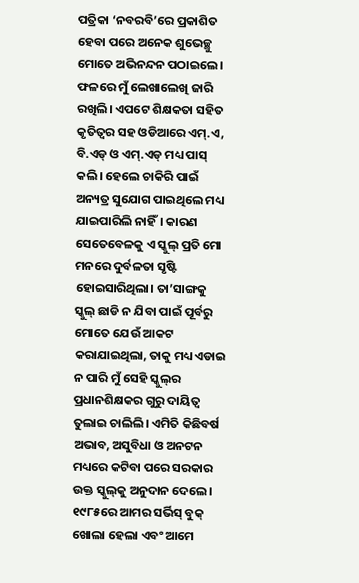ପତ୍ରିକା ‘ନବରବି’ରେ ପ୍ରକାଶିତ ହେବା ପରେ ଅନେକ ଶୁଭେଚ୍ଛୁ ମୋତେ ଅଭିନନ୍ଦନ ପଠାଇଲେ। ଫଳରେ ମୁଁ ଲେଖାଲେଖି ଜାରି ରଖିଲି। ଏପଟେ ଶିକ୍ଷକତା ସହିତ କୃତିତ୍ୱର ସହ ଓଡିଆରେ ଏମ୍‌.ଏ, ବି.ଏଡ୍‌ ଓ ଏମ୍‌.ଏଡ୍‌ ମଧ୍ୟ ପାସ୍‌ କଲି। ହେଲେ ଚାକିରି ପାଇଁ ଅନ୍ୟତ୍ର ସୁଯୋଗ ପାଇଥିଲେ ମଧ୍ୟ ଯାଇପାରିଲି ନାହିଁ। କାରଣ ସେତେବେଳକୁ ଏ ସ୍କୁଲ୍‌ ପ୍ରତି ମୋ ମନରେ ଦୁର୍ବଳତା ସୃଷ୍ଟି ହୋଇସାରିଥିଲା। ତା’ସାଙ୍ଗକୁ ସ୍କୁଲ୍‌ ଛାଡି ନ ଯିବା ପାଇଁ ପୂର୍ବରୁ ମୋତେ ଯେଉଁ ଆକଟ କରାଯାଇଥିଲା, ତାକୁ ମଧ୍ୟ ଏଡାଇ ନ ପାରି ମୁଁ ସେହି ସ୍କୁଲ୍‌ର ପ୍ରଧାନଶିକ୍ଷକର ଗୁରୁ ଦାୟିତ୍ୱ ତୁଲାଇ ଚାଲିଲି। ଏମିତି କିଛିବର୍ଷ ଅଭାବ, ଅସୁବିଧା ଓ ଅନଟନ ମଧ୍ୟରେ କଟିବା ପରେ ସରକାର ଉକ୍ତ ସ୍କୁଲ୍‌କୁ ଅନୁଦାନ ଦେଲେ। ୧୯୮୫ରେ ଆମର ସର୍ଭିସ୍‌ ବୁକ୍‌ ଖୋଲା ହେଲା ଏବଂ ଆମେ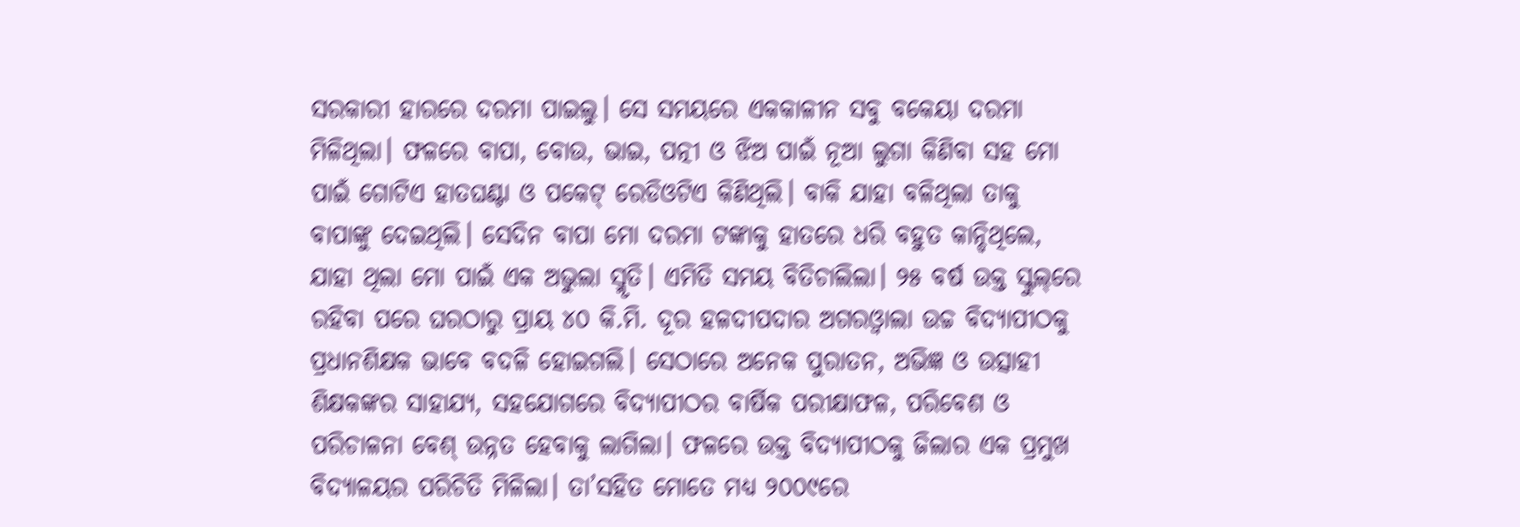ସରକାରୀ ହାରରେ ଦରମା ପାଇଲୁ। ସେ ସମୟରେ ଏକକାଳୀନ ସବୁ ବକେୟା ଦରମା ମିଳିଥିଲା। ଫଳରେ ବାପା, ବୋଉ, ଭାଇ, ପତ୍ନୀ ଓ ଝିଅ ପାଇଁ ନୂଆ ଲୁଗା କିଣିବା ସହ ମୋ ପାଇଁ ଗୋଟିଏ ହାତଘଣ୍ଟା ଓ ପକେଟ୍‌ ରେଡିଓଟିଏ କିଣିଥିଲି। ବାକି ଯାହା ବଳିଥିଲା ତାକୁ ବାପାଙ୍କୁ ଦେଇଥିଲି। ସେଦିନ ବାପା ମୋ ଦରମା ଟଙ୍କାକୁ ହାତରେ ଧରି ବହୁତ କାନ୍ଦିଥିଲେ, ଯାହା ଥିଲା ମୋ ପାଇଁ ଏକ ଅଭୁଲା ସ୍ମୃତି। ଏମିତି ସମୟ ବିତିଚାଲିଲା। ୨୫ ବର୍ଷ ଉକ୍ତ ସ୍କୁଲ୍‌ରେ ରହିବା ପରେ ଘରଠାରୁ ପ୍ରାୟ ୪୦ କି.ମି. ଦୂର ହଳଦୀପଦାର ଅଗରଓ୍ବାଲା ଉଚ୍ଚ ବିଦ୍ୟାପୀଠକୁ ପ୍ରଧାନଶିକ୍ଷକ ଭାବେ ବଦଳି ହୋଇଗଲି। ସେଠାରେ ଅନେକ ପୁରାତନ, ଅଭିଜ୍ଞ ଓ ଉତ୍ସାହୀ ଶିକ୍ଷକଙ୍କର ସାହାଯ୍ୟ, ସହଯୋଗରେ ବିଦ୍ୟାପୀଠର ବାର୍ଷିକ ପରୀକ୍ଷାଫଳ, ପରିବେଶ ଓ ପରିଚାଳନା ବେଶ୍‌ ଉନ୍ନତ ହେବାକୁ ଲାଗିଲା। ଫଳରେ ଉକ୍ତ ବିଦ୍ୟାପୀଠକୁ ଜିଲାର ଏକ ପ୍ରମୁଖ ବିଦ୍ୟାଳୟର ପରିଚିତି ମିଳିଲା। ତା’ସହିତ ମୋତେ ମଧ୍ୟ ୨୦୦୯ରେ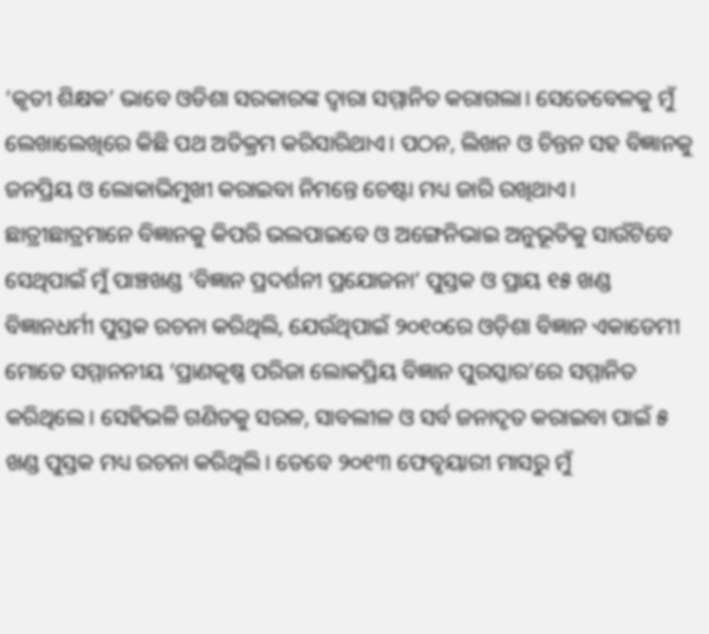‘କୃତୀ ଶିକ୍ଷକ’ ଭାବେ ଓଡିଶା ସରକାରଙ୍କ ଦ୍ୱାରା ସମ୍ମାନିତ କରାଗଲା। ସେତେବେଳକୁ ମୁଁ ଲେଖାଲେଖିରେ କିଛି ପଥ ଅତିକ୍ରମ କରିସାରିଥାଏ। ପଠନ, ଲିଖନ ଓ ଚିନ୍ତନ ସହ ବିଜ୍ଞାନକୁ ଜନପ୍ରିୟ ଓ ଲୋକାଭିମୁଖୀ କରାଇବା ନିମନ୍ତେ ଚେଷ୍ଟା ମଧ୍ୟ ଜାରି ରଖିଥାଏ। ଛାତ୍ରୀଛାତ୍ରମାନେ ବିଜ୍ଞାନକୁ କିପରି ଭଲପାଇବେ ଓ ଅଙ୍ଗେନିଭାଇ ଅନୁଭୂତିକୁ ସାଉଁଟିବେ ସେଥିପାଇଁ ମୁଁ ପାଞ୍ଚଖଣ୍ଡ ‘ବିଜ୍ଞାନ ପ୍ରଦର୍ଶନୀ ପ୍ରଯୋଜନା’ ପୁସ୍ତକ ଓ ପ୍ରାୟ ୧୫ ଖଣ୍ଡ ବିଜ୍ଞାନଧର୍ମୀ ପୁସ୍ତକ ରଚନା କରିଥିଲି, ଯେଉଁଥିପାଇଁ ୨୦୧୦ରେ ଓଡ଼ିଶା ବିଜ୍ଞାନ ଏକାଡେମୀ ମୋତେ ସମ୍ମାନନୀୟ ‘ପ୍ରାଣକୃଷ୍ଣ ପରିଜା ଲୋକପ୍ରିୟ ବିଜ୍ଞାନ ପୁରସ୍କାର’ରେ ସମ୍ମାନିତ କରିଥିଲେ। ସେହିଭଳି ଗଣିତକୁ ସରଳ, ସାବଲୀଳ ଓ ସର୍ବ ଜନାଦୃତ କରାଇବା ପାଇଁ ୫ ଖଣ୍ଡ ପୁସ୍ତକ ମଧ୍ୟ ରଚନା କରିଥିଲି। ତେବେ ୨୦୧୩ ଫେବୃୟାରୀ ମାସରୁ ମୁଁ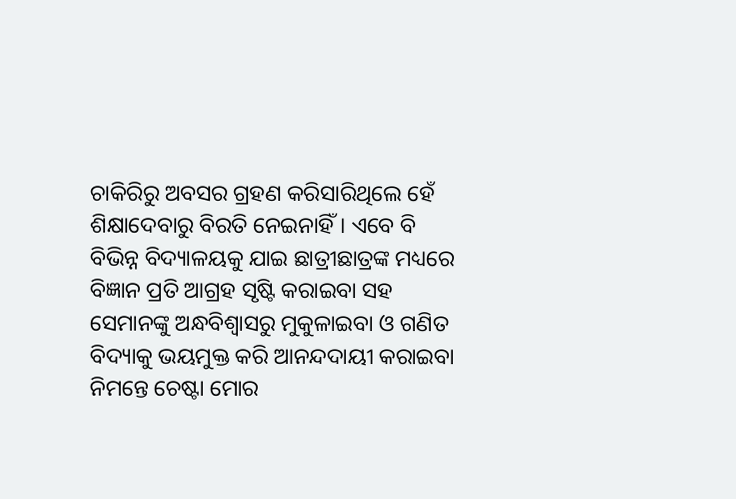ଚାକିରିରୁ ଅବସର ଗ୍ରହଣ କରିସାରିଥିଲେ ହେଁ ଶିକ୍ଷାଦେବାରୁ ବିରତି ନେଇନାହିଁ। ଏବେ ବି ବିଭିନ୍ନ ବିଦ୍ୟାଳୟକୁ ଯାଇ ଛାତ୍ରୀଛାତ୍ରଙ୍କ ମଧ୍ୟରେ ବିଜ୍ଞାନ ପ୍ରତି ଆଗ୍ରହ ସୃଷ୍ଟି କରାଇବା ସହ ସେମାନଙ୍କୁ ଅନ୍ଧବିଶ୍ୱାସରୁ ମୁକୁଳାଇବା ଓ ଗଣିତ ବିଦ୍ୟାକୁ ଭୟମୁକ୍ତ କରି ଆନନ୍ଦଦାୟୀ କରାଇବା ନିମନ୍ତେ ଚେଷ୍ଟା ମୋର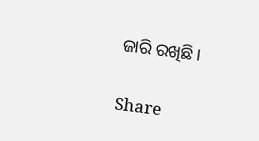ଜାରି ରଖିଛି।

Share